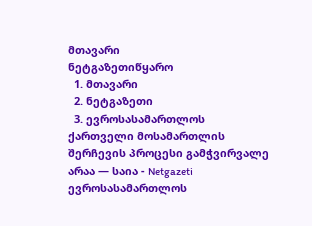მთავარი
ნეტგაზეთიწყარო
  1. მთავარი
  2. ნეტგაზეთი
  3. ევროსასამართლოს ქართველი მოსამართლის შერჩევის პროცესი გამჭვირვალე არაა — საია - Netgazeti
ევროსასამართლოს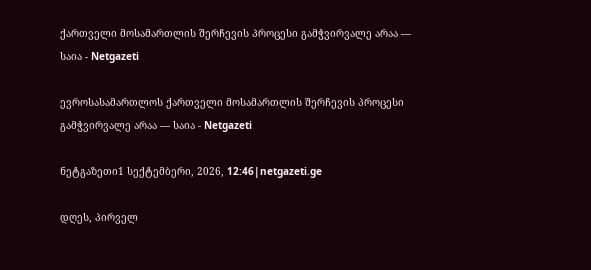ქართველი მოსამართლის შერჩევის პროცესი გამჭვირვალე არაა — საია - Netgazeti

ევროსასამართლოს ქართველი მოსამართლის შერჩევის პროცესი გამჭვირვალე არაა — საია - Netgazeti

ნეტგაზეთი1 სექტემბერი, 2026, 12:46|netgazeti.ge

დღეს, პირველ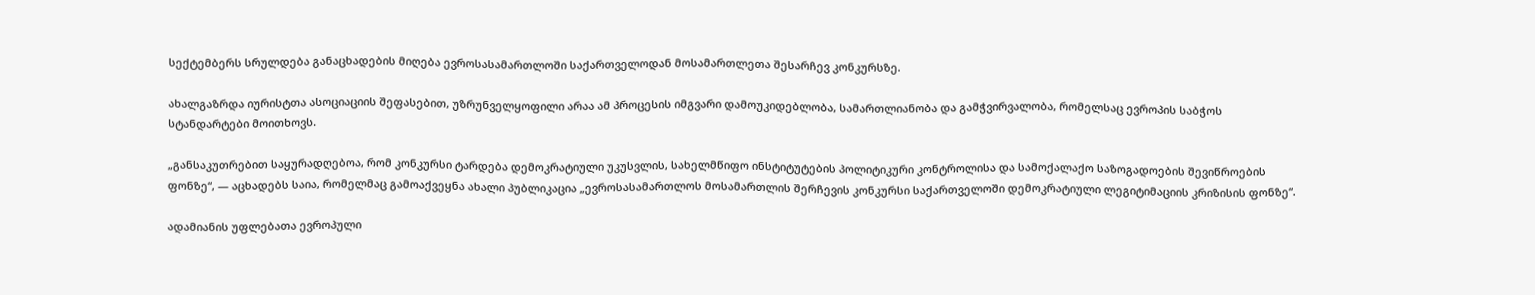სექტემბერს სრულდება განაცხადების მიღება ევროსასამართლოში საქართველოდან მოსამართლეთა შესარჩევ კონკურსზე.

ახალგაზრდა იურისტთა ასოციაციის შეფასებით, უზრუნველყოფილი არაა ამ პროცესის იმგვარი დამოუკიდებლობა, სამართლიანობა და გამჭვირვალობა, რომელსაც ევროპის საბჭოს სტანდარტები მოითხოვს.

„განსაკუთრებით საყურადღებოა, რომ კონკურსი ტარდება დემოკრატიული უკუსვლის, სახელმწიფო ინსტიტუტების პოლიტიკური კონტროლისა და სამოქალაქო საზოგადოების შევიწროების ფონზე“, — აცხადებს საია, რომელმაც გამოაქვეყნა ახალი პუბლიკაცია „ევროსასამართლოს მოსამართლის შერჩევის კონკურსი საქართველოში დემოკრატიული ლეგიტიმაციის კრიზისის ფონზე“.

ადამიანის უფლებათა ევროპული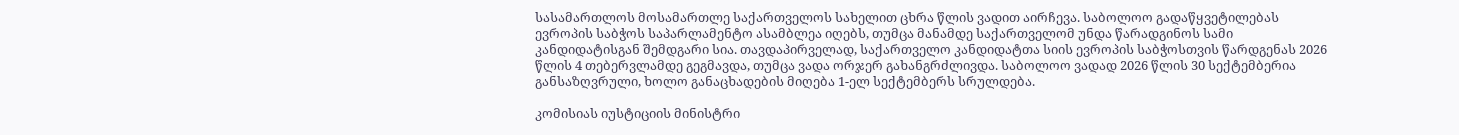სასამართლოს მოსამართლე საქართველოს სახელით ცხრა წლის ვადით აირჩევა. საბოლოო გადაწყვეტილებას ევროპის საბჭოს საპარლამენტო ასამბლეა იღებს, თუმცა მანამდე საქართველომ უნდა წარადგინოს სამი კანდიდატისგან შემდგარი სია. თავდაპირველად, საქართველო კანდიდატთა სიის ევროპის საბჭოსთვის წარდგენას 2026 წლის 4 თებერვლამდე გეგმავდა, თუმცა ვადა ორჯერ გახანგრძლივდა. საბოლოო ვადად 2026 წლის 30 სექტემბერია განსაზღვრული, ხოლო განაცხადების მიღება 1-ელ სექტემბერს სრულდება.

კომისიას იუსტიციის მინისტრი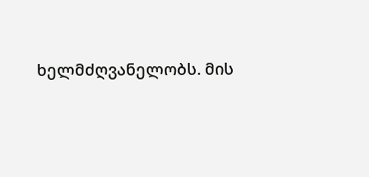ხელმძღვანელობს. მის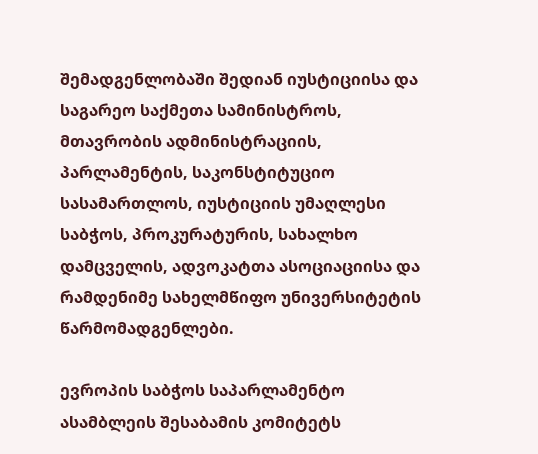შემადგენლობაში შედიან იუსტიციისა და საგარეო საქმეთა სამინისტროს, მთავრობის ადმინისტრაციის, პარლამენტის, საკონსტიტუციო სასამართლოს, იუსტიციის უმაღლესი საბჭოს, პროკურატურის, სახალხო დამცველის, ადვოკატთა ასოციაციისა და რამდენიმე სახელმწიფო უნივერსიტეტის წარმომადგენლები.

ევროპის საბჭოს საპარლამენტო ასამბლეის შესაბამის კომიტეტს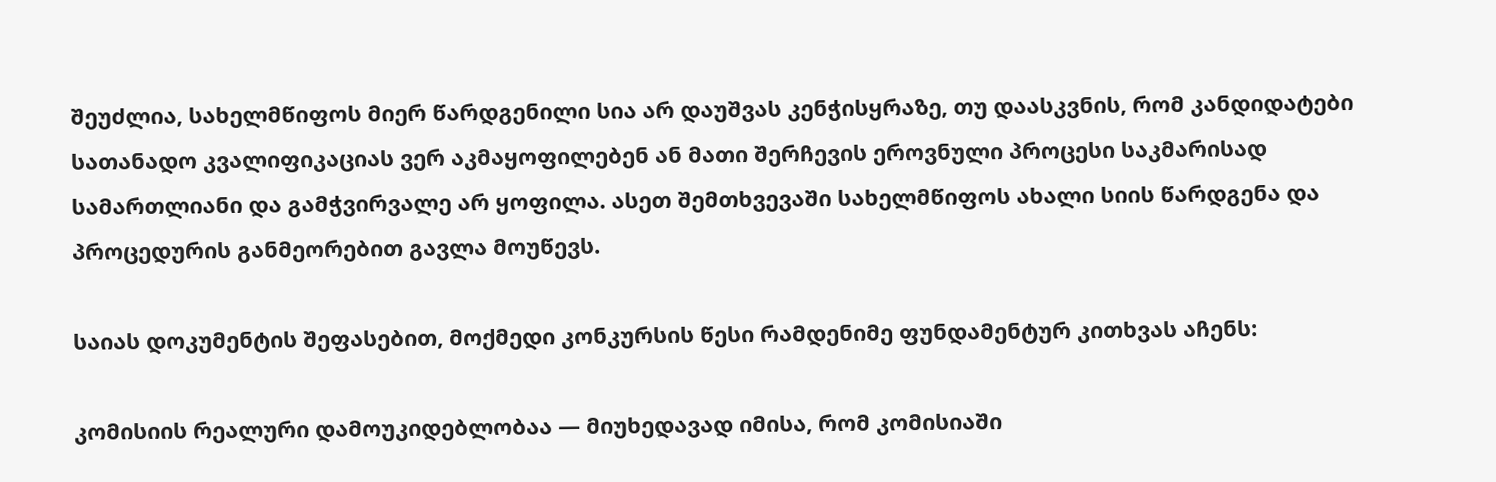შეუძლია, სახელმწიფოს მიერ წარდგენილი სია არ დაუშვას კენჭისყრაზე, თუ დაასკვნის, რომ კანდიდატები სათანადო კვალიფიკაციას ვერ აკმაყოფილებენ ან მათი შერჩევის ეროვნული პროცესი საკმარისად სამართლიანი და გამჭვირვალე არ ყოფილა. ასეთ შემთხვევაში სახელმწიფოს ახალი სიის წარდგენა და პროცედურის განმეორებით გავლა მოუწევს.

საიას დოკუმენტის შეფასებით, მოქმედი კონკურსის წესი რამდენიმე ფუნდამენტურ კითხვას აჩენს:

კომისიის რეალური დამოუკიდებლობაა — მიუხედავად იმისა, რომ კომისიაში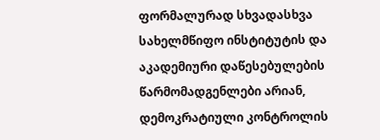ფორმალურად სხვადასხვა სახელმწიფო ინსტიტუტის და აკადემიური დაწესებულების წარმომადგენლები არიან, დემოკრატიული კონტროლის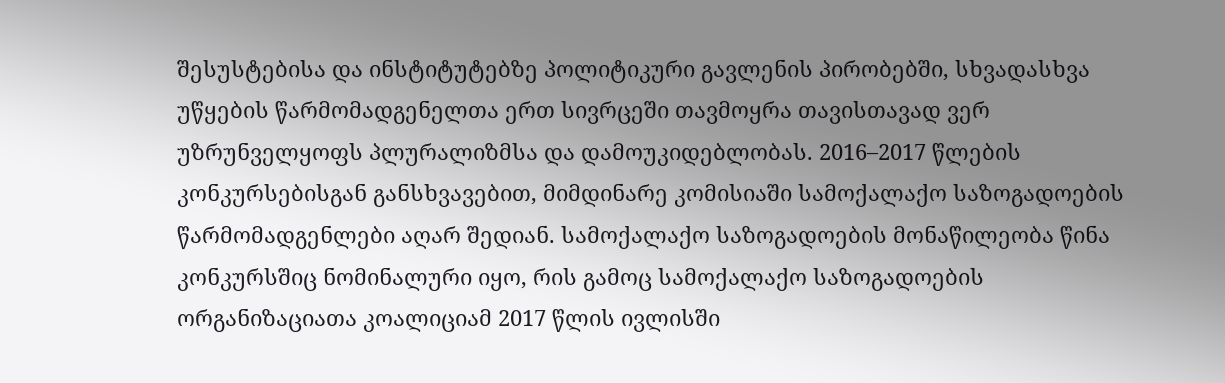შესუსტებისა და ინსტიტუტებზე პოლიტიკური გავლენის პირობებში, სხვადასხვა უწყების წარმომადგენელთა ერთ სივრცეში თავმოყრა თავისთავად ვერ უზრუნველყოფს პლურალიზმსა და დამოუკიდებლობას. 2016–2017 წლების კონკურსებისგან განსხვავებით, მიმდინარე კომისიაში სამოქალაქო საზოგადოების წარმომადგენლები აღარ შედიან. სამოქალაქო საზოგადოების მონაწილეობა წინა კონკურსშიც ნომინალური იყო, რის გამოც სამოქალაქო საზოგადოების ორგანიზაციათა კოალიციამ 2017 წლის ივლისში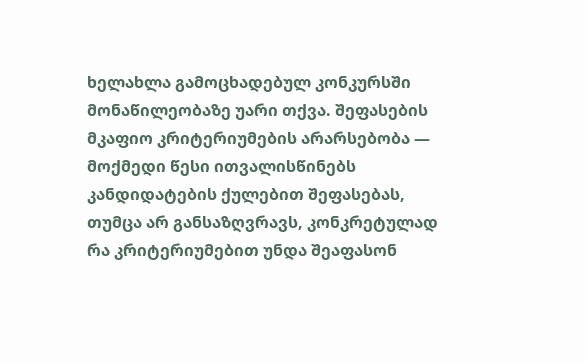ხელახლა გამოცხადებულ კონკურსში მონაწილეობაზე უარი თქვა. შეფასების მკაფიო კრიტერიუმების არარსებობა — მოქმედი წესი ითვალისწინებს კანდიდატების ქულებით შეფასებას, თუმცა არ განსაზღვრავს, კონკრეტულად რა კრიტერიუმებით უნდა შეაფასონ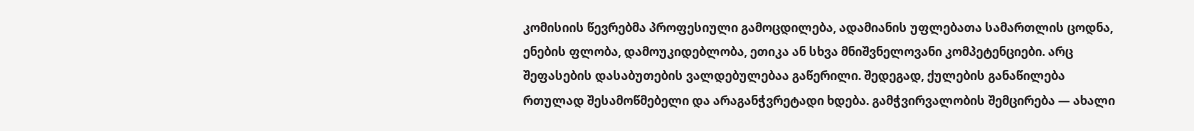კომისიის წევრებმა პროფესიული გამოცდილება, ადამიანის უფლებათა სამართლის ცოდნა, ენების ფლობა, დამოუკიდებლობა, ეთიკა ან სხვა მნიშვნელოვანი კომპეტენციები. არც შეფასების დასაბუთების ვალდებულებაა გაწერილი. შედეგად, ქულების განაწილება რთულად შესამოწმებელი და არაგანჭვრეტადი ხდება. გამჭვირვალობის შემცირება — ახალი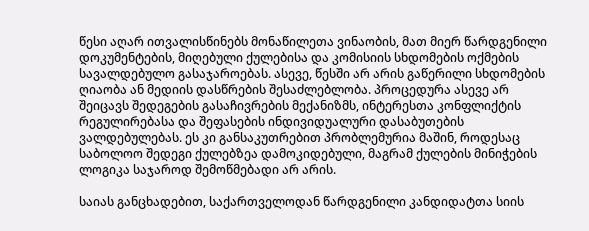წესი აღარ ითვალისწინებს მონაწილეთა ვინაობის, მათ მიერ წარდგენილი დოკუმენტების, მიღებული ქულებისა და კომისიის სხდომების ოქმების სავალდებულო გასაჯაროებას. ასევე, წესში არ არის გაწერილი სხდომების ღიაობა ან მედიის დასწრების შესაძლებლობა. პროცედურა ასევე არ შეიცავს შედეგების გასაჩივრების მექანიზმს, ინტერესთა კონფლიქტის რეგულირებასა და შეფასების ინდივიდუალური დასაბუთების ვალდებულებას. ეს კი განსაკუთრებით პრობლემურია მაშინ, როდესაც საბოლოო შედეგი ქულებზეა დამოკიდებული, მაგრამ ქულების მინიჭების ლოგიკა საჯაროდ შემოწმებადი არ არის.

საიას განცხადებით, საქართველოდან წარდგენილი კანდიდატთა სიის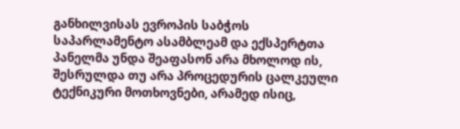განხილვისას ევროპის საბჭოს საპარლამენტო ასამბლეამ და ექსპერტთა პანელმა უნდა შეაფასონ არა მხოლოდ ის, შესრულდა თუ არა პროცედურის ცალკეული ტექნიკური მოთხოვნები, არამედ ისიც,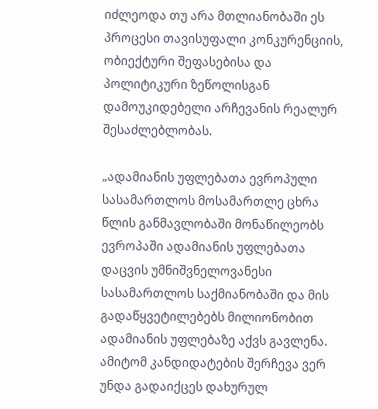იძლეოდა თუ არა მთლიანობაში ეს პროცესი თავისუფალი კონკურენციის, ობიექტური შეფასებისა და პოლიტიკური ზეწოლისგან დამოუკიდებელი არჩევანის რეალურ შესაძლებლობას.

„ადამიანის უფლებათა ევროპული სასამართლოს მოსამართლე ცხრა წლის განმავლობაში მონაწილეობს ევროპაში ადამიანის უფლებათა დაცვის უმნიშვნელოვანესი სასამართლოს საქმიანობაში და მის გადაწყვეტილებებს მილიონობით ადამიანის უფლებაზე აქვს გავლენა. ამიტომ კანდიდატების შერჩევა ვერ უნდა გადაიქცეს დახურულ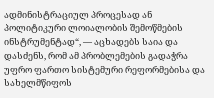ადმინისტრაციულ პროცესად ან პოლიტიკური ლოიალობის შემოწმების ინსტრუმენტად“, — აცხადებს საია და დასძენს, რომ ამ პრობლემების გადაჭრა უფრო ფართო სისტემური რეფორმებისა და სახელმწიფოს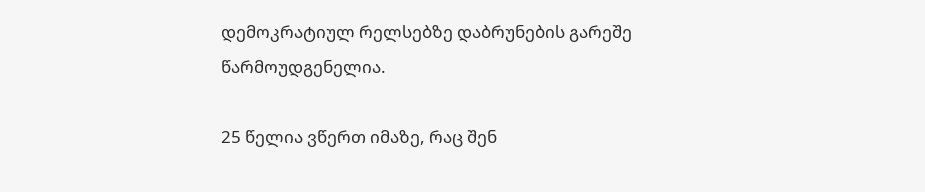დემოკრატიულ რელსებზე დაბრუნების გარეშე წარმოუდგენელია.

25 წელია ვწერთ იმაზე, რაც შენ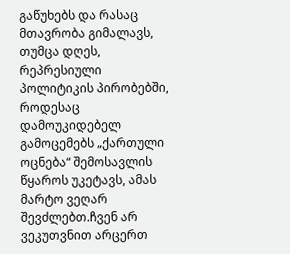გაწუხებს და რასაც მთავრობა გიმალავს, თუმცა დღეს, რეპრესიული პოლიტიკის პირობებში, როდესაც დამოუკიდებელ გამოცემებს „ქართული ოცნება“ შემოსავლის წყაროს უკეტავს, ამას მარტო ვეღარ შევძლებთ.ჩვენ არ ვეკუთვნით არცერთ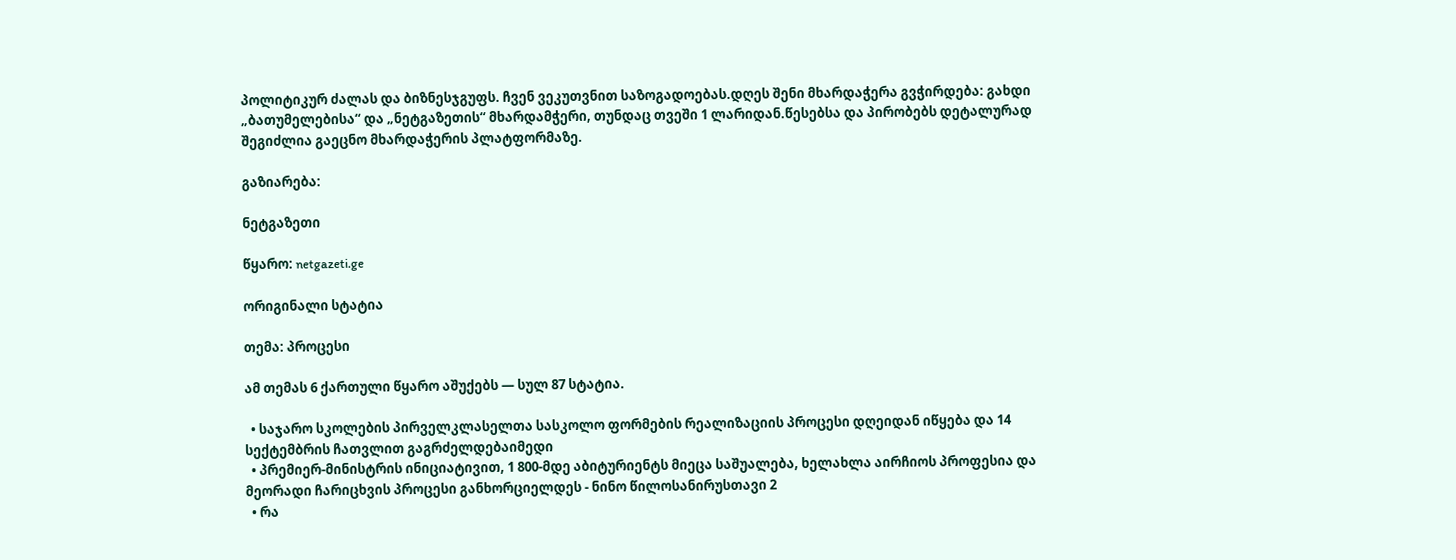პოლიტიკურ ძალას და ბიზნესჯგუფს. ჩვენ ვეკუთვნით საზოგადოებას.დღეს შენი მხარდაჭერა გვჭირდება: გახდი „ბათუმელებისა“ და „ნეტგაზეთის“ მხარდამჭერი, თუნდაც თვეში 1 ლარიდან.წესებსა და პირობებს დეტალურად შეგიძლია გაეცნო მხარდაჭერის პლატფორმაზე.

გაზიარება:

ნეტგაზეთი

წყარო: netgazeti.ge

ორიგინალი სტატია

თემა: პროცესი

ამ თემას 6 ქართული წყარო აშუქებს — სულ 87 სტატია.

  • საჯარო სკოლების პირველკლასელთა სასკოლო ფორმების რეალიზაციის პროცესი დღეიდან იწყება და 14 სექტემბრის ჩათვლით გაგრძელდებაიმედი
  • პრემიერ-მინისტრის ინიციატივით, 1 800-მდე აბიტურიენტს მიეცა საშუალება, ხელახლა აირჩიოს პროფესია და მეორადი ჩარიცხვის პროცესი განხორციელდეს - ნინო წილოსანირუსთავი 2
  • რა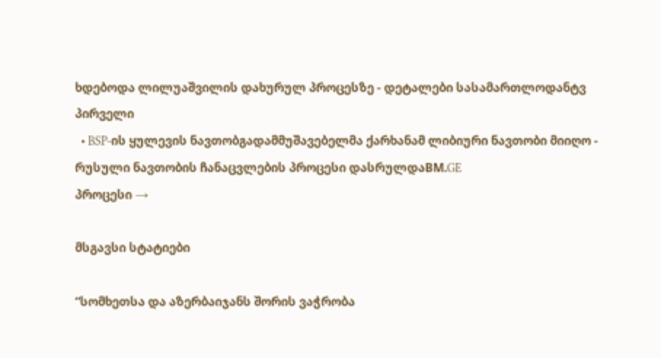ხდებოდა ლილუაშვილის დახურულ პროცესზე - დეტალები სასამართლოდანტვ პირველი
  • BSP-ის ყულევის ნავთობგადამმუშავებელმა ქარხანამ ლიბიური ნავთობი მიიღო - რუსული ნავთობის ჩანაცვლების პროცესი დასრულდაBM.GE
პროცესი →

მსგავსი სტატიები

“სომხეთსა და აზერბაიჯანს შორის ვაჭრობა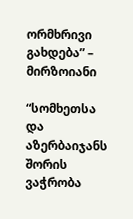ორმხრივი გახდება” – მირზოიანი

“სომხეთსა და აზერბაიჯანს შორის ვაჭრობა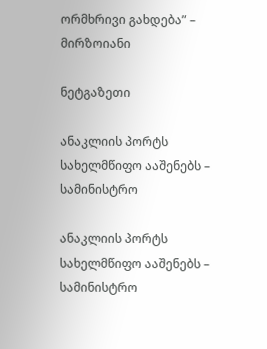ორმხრივი გახდება” – მირზოიანი

ნეტგაზეთი

ანაკლიის პორტს სახელმწიფო ააშენებს – სამინისტრო

ანაკლიის პორტს სახელმწიფო ააშენებს – სამინისტრო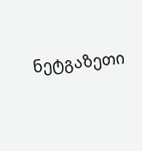ნეტგაზეთი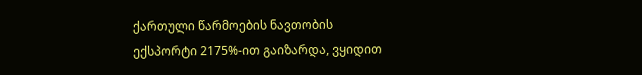ქართული წარმოების ნავთობის ექსპორტი 2175%-ით გაიზარდა, ვყიდით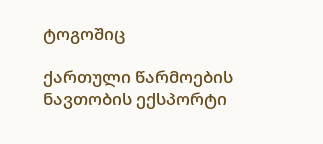ტოგოშიც

ქართული წარმოების ნავთობის ექსპორტი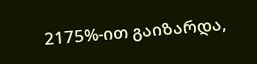2175%-ით გაიზარდა,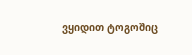ვყიდით ტოგოშიც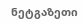ნეტგაზეთი